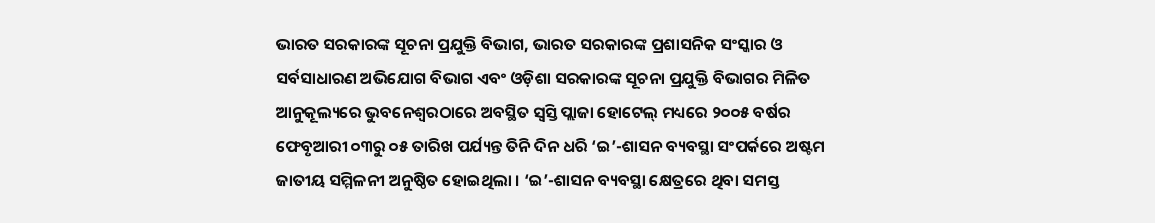ଭାରତ ସରକାରଙ୍କ ସୂଚନା ପ୍ରଯୁକ୍ତି ବିଭାଗ, ଭାରତ ସରକାରଙ୍କ ପ୍ରଶାସନିକ ସଂସ୍କାର ଓ ସର୍ବସାଧାରଣ ଅଭିଯୋଗ ବିଭାଗ ଏବଂ ଓଡ଼ିଶା ସରକାରଙ୍କ ସୂଚନା ପ୍ରଯୁକ୍ତି ବିଭାଗର ମିଳିତ ଆନୁକୂଲ୍ୟରେ ଭୁବନେଶ୍ୱରଠାରେ ଅବସ୍ଥିତ ସ୍ୱସ୍ତି ପ୍ଲାଜା ହୋଟେଲ୍ ମଧ୍ୟରେ ୨୦୦୫ ବର୍ଷର ଫେବୃଆରୀ ୦୩ରୁ ୦୫ ତାରିଖ ପର୍ଯ୍ୟନ୍ତ ତିନି ଦିନ ଧରି ‘ଇ’-ଶାସନ ବ୍ୟବସ୍ଥା ସଂପର୍କରେ ଅଷ୍ଟମ ଜାତୀୟ ସମ୍ମିଳନୀ ଅନୁଷ୍ଠିତ ହୋଇଥିଲା । ‘ଇ’-ଶାସନ ବ୍ୟବସ୍ଥା କ୍ଷେତ୍ରରେ ଥିବା ସମସ୍ତ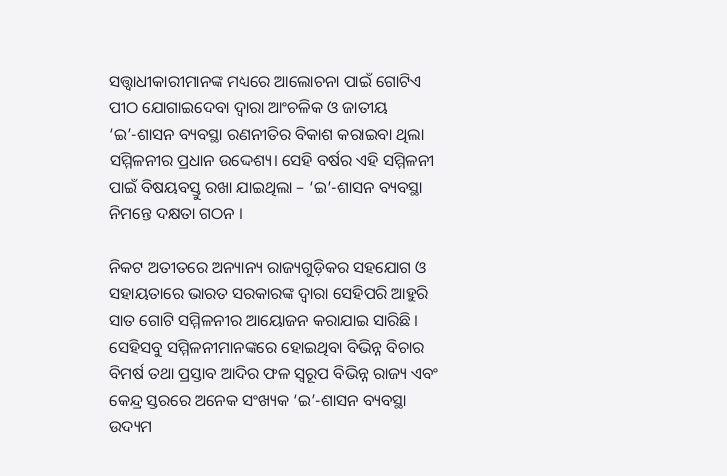ସତ୍ତ୍ୱାଧୀକାରୀମାନଙ୍କ ମଧ୍ୟରେ ଆଲୋଚନା ପାଇଁ ଗୋଟିଏ ପୀଠ ଯୋଗାଇଦେବା ଦ୍ୱାରା ଆଂଚଳିକ ଓ ଜାତୀୟ ‘ଇ’-ଶାସନ ବ୍ୟବସ୍ଥା ରଣନୀତିର ବିକାଶ କରାଇବା ଥିଲା ସମ୍ମିଳନୀର ପ୍ରଧାନ ଉଦ୍ଦେଶ୍ୟ। ସେହି ବର୍ଷର ଏହି ସମ୍ମିଳନୀ ପାଇଁ ବିଷୟବସ୍ତୁ ରଖା ଯାଇଥିଲା – ‘ଇ’-ଶାସନ ବ୍ୟବସ୍ଥା ନିମନ୍ତେ ଦକ୍ଷତା ଗଠନ ।

ନିକଟ ଅତୀତରେ ଅନ୍ୟାନ୍ୟ ରାଜ୍ୟଗୁଡ଼ିକର ସହଯୋଗ ଓ ସହାୟତାରେ ଭାରତ ସରକାରଙ୍କ ଦ୍ୱାରା ସେହିପରି ଆହୁରି ସାତ ଗୋଟି ସମ୍ମିଳନୀର ଆୟୋଜନ କରାଯାଇ ସାରିଛି । ସେହିସବୁ ସମ୍ମିଳନୀମାନଙ୍କରେ ହୋଇଥିବା ବିଭିନ୍ନ ବିଚାର ବିମର୍ଷ ତଥା ପ୍ରସ୍ତାବ ଆଦିର ଫଳ ସ୍ୱରୂପ ବିଭିନ୍ନ ରାଜ୍ୟ ଏବଂ କେନ୍ଦ୍ର ସ୍ତରରେ ଅନେକ ସଂଖ୍ୟକ ‘ଇ’-ଶାସନ ବ୍ୟବସ୍ଥା ଉଦ୍ୟମ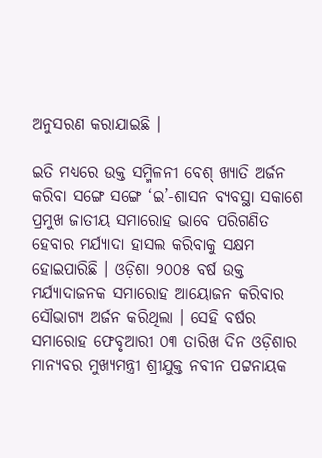ଅନୁସରଣ କରାଯାଇଛି ।

ଇତି ମଧ୍ୟରେ ଉକ୍ତ ସମ୍ମିଳନୀ ବେଶ୍ ଖ୍ୟାତି ଅର୍ଜନ କରିବା ସଙ୍ଗେ ସଙ୍ଗେ ‘ଇ’-ଶାସନ ବ୍ୟବସ୍ଥା ସକାଶେ ପ୍ରମୁଖ ଜାତୀୟ ସମାରୋହ ଭାବେ ପରିଗଣିତ ହେବାର ମର୍ଯ୍ୟାଦା ହାସଲ କରିବାକୁ ସକ୍ଷମ ହୋଇପାରିଛି । ଓଡ଼ିଶା ୨୦୦୫ ବର୍ଷ ଉକ୍ତ ମର୍ଯ୍ୟାଦାଜନକ ସମାରୋହ ଆୟୋଜନ କରିବାର ସୌଭାଗ୍ୟ ଅର୍ଜନ କରିଥିଲା । ସେହି ବର୍ଷର ସମାରୋହ ଫେବୃଆରୀ ୦୩ ତାରିଖ ଦିନ ଓଡ଼ିଶାର ମାନ୍ୟବର ମୁଖ୍ୟମନ୍ତ୍ରୀ ଶ୍ରୀଯୁକ୍ତ ନବୀନ ପଟ୍ଟନାୟକ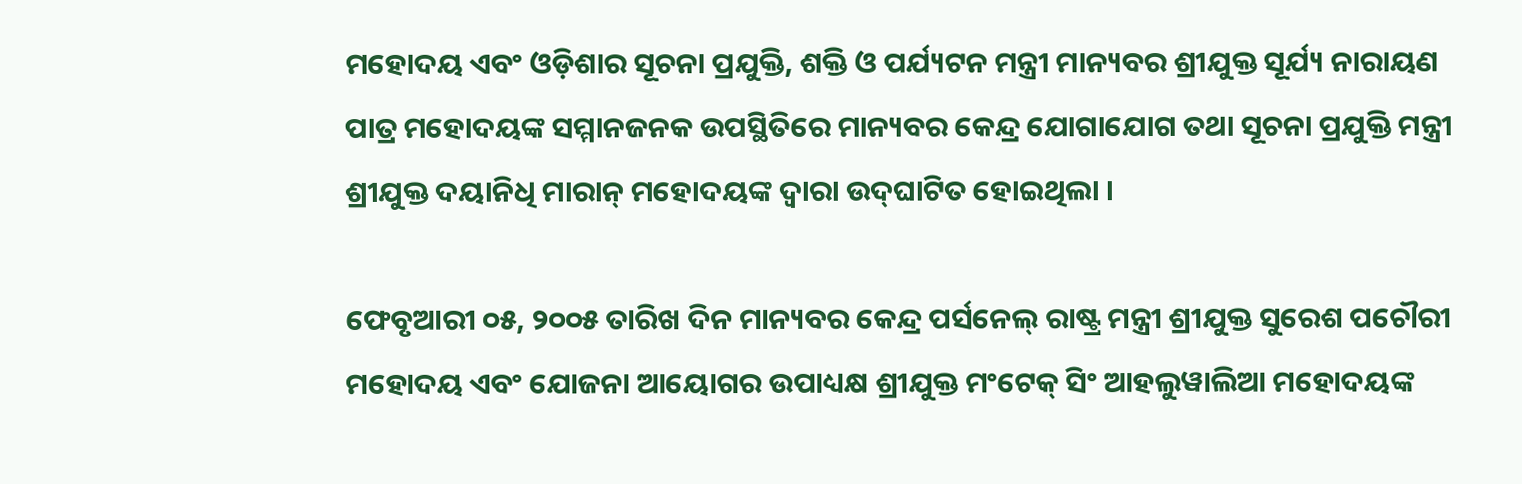ମହୋଦୟ ଏବଂ ଓଡ଼ିଶାର ସୂଚନା ପ୍ରଯୁକ୍ତି, ଶକ୍ତି ଓ ପର୍ଯ୍ୟଟନ ମନ୍ତ୍ରୀ ମାନ୍ୟବର ଶ୍ରୀଯୁକ୍ତ ସୂର୍ଯ୍ୟ ନାରାୟଣ ପାତ୍ର ମହୋଦୟଙ୍କ ସମ୍ମାନଜନକ ଉପସ୍ଥିତିରେ ମାନ୍ୟବର କେନ୍ଦ୍ର ଯୋଗାଯୋଗ ତଥା ସୂଚନା ପ୍ରଯୁକ୍ତି ମନ୍ତ୍ରୀ ଶ୍ରୀଯୁକ୍ତ ଦୟାନିଧି ମାରାନ୍ ମହୋଦୟଙ୍କ ଦ୍ୱାରା ଉଦ୍‌ଘାଟିତ ହୋଇଥିଲା ।

ଫେବୃଆରୀ ୦୫, ୨୦୦୫ ତାରିଖ ଦିନ ମାନ୍ୟବର କେନ୍ଦ୍ର ପର୍ସନେଲ୍ ରାଷ୍ଟ୍ର ମନ୍ତ୍ରୀ ଶ୍ରୀଯୁକ୍ତ ସୁରେଶ ପଚୌରୀ ମହୋଦୟ ଏବଂ ଯୋଜନା ଆୟୋଗର ଉପାଧ୍ୟକ୍ଷ ଶ୍ରୀଯୁକ୍ତ ମଂଟେକ୍ ସିଂ ଆହଲୁୱାଲିଆ ମହୋଦୟଙ୍କ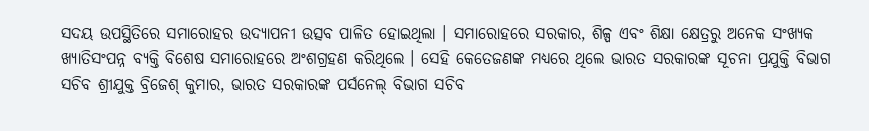ସଦୟ ଉପସ୍ଥିତିରେ ସମାରୋହର ଉଦ୍ୟାପନୀ ଉତ୍ସବ ପାଳିତ ହୋଇଥିଲା । ସମାରୋହରେ ସରକାର, ଶିଳ୍ପ ଏବଂ ଶିକ୍ଷା କ୍ଷେତ୍ରରୁ ଅନେକ ସଂଖ୍ୟକ ଖ୍ୟାତିସଂପନ୍ନ ବ୍ୟକ୍ତି ବିଶେଷ ସମାରୋହରେ ଅଂଶଗ୍ରହଣ କରିଥିଲେ । ସେହି କେତେଜଣଙ୍କ ମଧ୍ୟରେ ଥିଲେ ଭାରତ ସରକାରଙ୍କ ସୂଚନା ପ୍ରଯୁକ୍ତି ବିଭାଗ ସଚିବ ଶ୍ରୀଯୁକ୍ତ ବ୍ରିଜେଶ୍ କୁମାର, ଭାରତ ସରକାରଙ୍କ ପର୍ସନେଲ୍ ବିଭାଗ ସଚିବ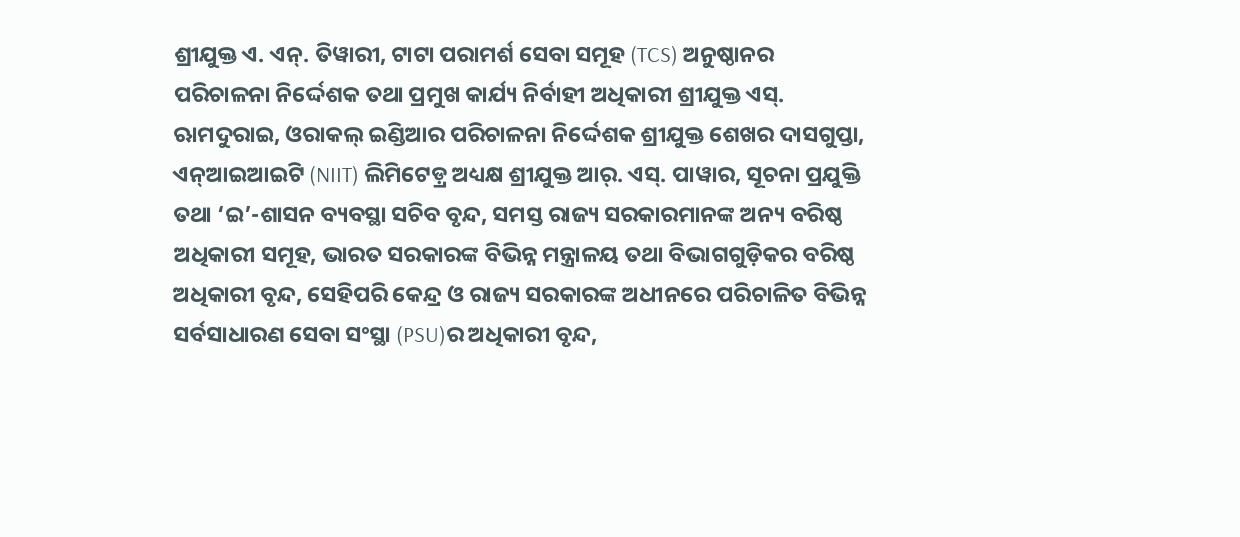ଶ୍ରୀଯୁକ୍ତ ଏ. ଏନ୍. ତିୱାରୀ, ଟାଟା ପରାମର୍ଶ ସେବା ସମୂହ (TCS) ଅନୁଷ୍ଠାନର ପରିଚାଳନା ନିର୍ଦ୍ଦେଶକ ତଥା ପ୍ରମୁଖ କାର୍ଯ୍ୟ ନିର୍ବାହୀ ଅଧିକାରୀ ଶ୍ରୀଯୁକ୍ତ ଏସ୍. ଋାମଦୁରାଇ, ଓରାକଲ୍ ଇଣ୍ଡିଆର ପରିଚାଳନା ନିର୍ଦ୍ଦେଶକ ଶ୍ରୀଯୁକ୍ତ ଶେଖର ଦାସଗୁପ୍ତା, ଏନ୍ଆଇଆଇଟି (NIIT) ଲିମିଟେଡ଼୍ର ଅଧ୍ୟକ୍ଷ ଶ୍ରୀଯୁକ୍ତ ଆର୍. ଏସ୍. ପାୱାର, ସୂଚନା ପ୍ରଯୁକ୍ତି ତଥା ‘ଇ’-ଶାସନ ବ୍ୟବସ୍ଥା ସଚିବ ବୃନ୍ଦ, ସମସ୍ତ ରାଜ୍ୟ ସରକାରମାନଙ୍କ ଅନ୍ୟ ବରିଷ୍ଠ ଅଧିକାରୀ ସମୂହ, ଭାରତ ସରକାରଙ୍କ ବିଭିନ୍ନ ମନ୍ତ୍ରାଳୟ ତଥା ବିଭାଗଗୁଡ଼ିକର ବରିଷ୍ଠ ଅଧିକାରୀ ବୃନ୍ଦ, ସେହିପରି କେନ୍ଦ୍ର ଓ ରାଜ୍ୟ ସରକାରଙ୍କ ଅଧୀନରେ ପରିଚାଳିତ ବିଭିନ୍ନ ସର୍ବସାଧାରଣ ସେବା ସଂସ୍ଥା (PSU)ର ଅଧିକାରୀ ବୃନ୍ଦ,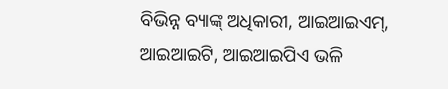ବିଭିନ୍ନ ବ୍ୟାଙ୍କ୍ ଅଧିକାରୀ, ଆଇଆଇଏମ୍, ଆଇଆଇଟି, ଆଇଆଇପିଏ ଭଳି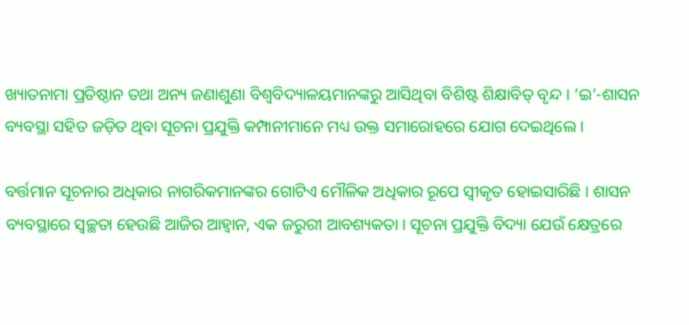ଖ୍ୟାତନାମା ପ୍ରତିଷ୍ଠାନ ତଥା ଅନ୍ୟ ଜଣାଶୁଣା ବିଶ୍ୱବିଦ୍ୟାଳୟମାନଙ୍କରୁ ଆସିଥିବା ବିଶିଷ୍ଟ ଶିକ୍ଷାବିତ୍ ବୃନ୍ଦ । ‘ଇ’-ଶାସନ ବ୍ୟବସ୍ଥା ସହିତ ଜଡ଼ିତ ଥିବା ସୂଚନା ପ୍ରଯୁକ୍ତି କମ୍ପାନୀମାନେ ମଧ୍ୟ ଉକ୍ତ ସମାରୋହରେ ଯୋଗ ଦେଇଥିଲେ ।

ବର୍ତ୍ତମାନ ସୂଚନାର ଅଧିକାର ନାଗରିକମାନଙ୍କର ଗୋଟିଏ ମୌଳିକ ଅଧିକାର ରୂପେ ସ୍ୱୀକୃତ ହୋଇସାରିଛି । ଶାସନ ବ୍ୟବସ୍ଥାରେ ସ୍ୱଚ୍ଛତା ହେଉଛି ଆଜିର ଆହ୍ୱାନ, ଏକ ଜରୁରୀ ଆବଶ୍ୟକତା । ସୂଚନା ପ୍ରଯୁକ୍ତି ବିଦ୍ୟା ଯେଉଁ କ୍ଷେତ୍ରରେ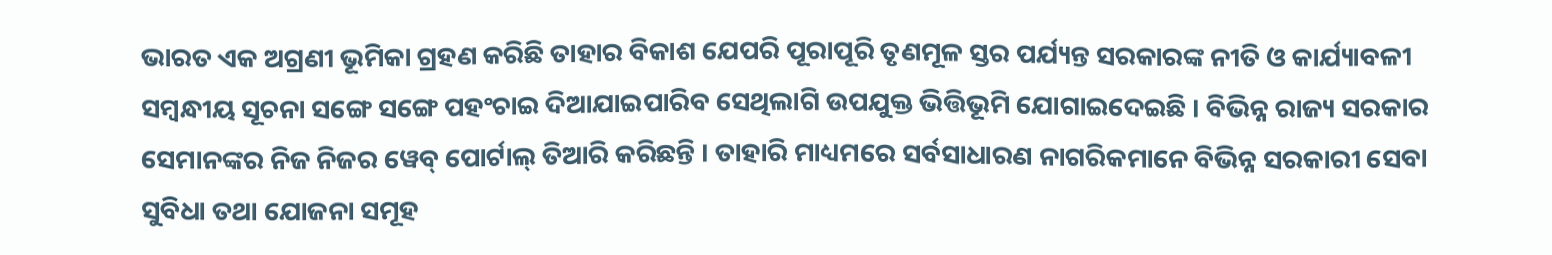ଭାରତ ଏକ ଅଗ୍ରଣୀ ଭୂମିକା ଗ୍ରହଣ କରିଛି ତାହାର ବିକାଶ ଯେପରି ପୂରାପୂରି ତୃଣମୂଳ ସ୍ତର ପର୍ଯ୍ୟନ୍ତ ସରକାରଙ୍କ ନୀତି ଓ କାର୍ଯ୍ୟାବଳୀ ସମ୍ବନ୍ଧୀୟ ସୂଚନା ସଙ୍ଗେ ସଙ୍ଗେ ପହଂଚାଇ ଦିଆଯାଇପାରିବ ସେଥିଲାଗି ଉପଯୁକ୍ତ ଭିତ୍ତିଭୂମି ଯୋଗାଇଦେଇଛି । ବିଭିନ୍ନ ରାଜ୍ୟ ସରକାର ସେମାନଙ୍କର ନିଜ ନିଜର ୱେବ୍ ପୋର୍ଟାଲ୍ ତିଆରି କରିଛନ୍ତି । ତାହାରି ମାଧ୍ୟମରେ ସର୍ବସାଧାରଣ ନାଗରିକମାନେ ବିଭିନ୍ନ ସରକାରୀ ସେବା ସୁବିଧା ତଥା ଯୋଜନା ସମୂହ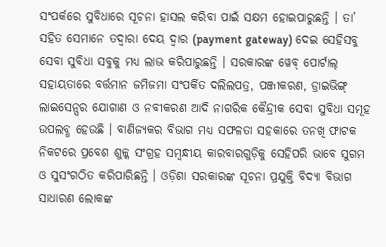ସଂପର୍କରେ ସୁବିଧାରେ ସୂଚନା ହାସଲ କରିବା ପାଇଁ ସକ୍ଷମ ହୋଇପାରୁଛନ୍ତି । ତା’ ସହିତ ସେମାନେ ତଦ୍ୱାରା ଦେୟ ଦ୍ୱାର (payment gateway) ଦେଇ ସେହିସବୁ ସେବା ସୁବିଧା ସବୁକୁ ମଧ୍ୟ ଲାଭ କରିପାରୁଛନ୍ତି । ସରକାରଙ୍କ ୱେବ୍ ପୋର୍ଟାଲ୍ ସହାୟତାରେ ବର୍ତ୍ତମାନ ଜମିଜମା ସଂପର୍କିତ ଦଲିଲପତ୍ର, ପଞ୍ଜୀକରଣ, ଡ୍ରାଇଭିଙ୍ଗ୍ ଲାଇସେନ୍ସର ଯୋଗାଣ ଓ ନବୀକରଣ ଆଦି ନାଗରିକ କୈନ୍ଦ୍ରୀକ ସେବା ସୁବିଧା ସମୂହ ଉପଲବ୍ଧ ହେଉଛି । ବାଣିଜ୍ୟକର ବିଭାଗ ମଧ୍ୟ ସଫଳତା ସହକାରେ ତନଖି ଫାଟକ ନିକଟରେ ପ୍ରବେଶ ଶୁଳ୍କ ସଂଗ୍ରହ ସମ୍ବନ୍ଧୀୟ କାରବାରଗୁଡ଼ିକୁ ସେହିପରି ଭାବେ ସୁଗମ ଓ ସୁସଂଗଠିତ କରିପାରିଛନ୍ତି । ଓଡ଼ିଶା ସରକାରଙ୍କ ସୂଚନା ପ୍ରଯୁକ୍ତି ବିଦ୍ୟା ବିଭାଗ ସାଧାରଣ ଲୋକଙ୍କ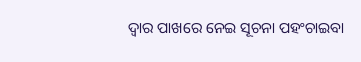ଦ୍ୱାର ପାଖରେ ନେଇ ସୂଚନା ପହଂଚାଇବା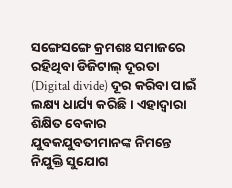ସଙ୍ଗେସଙ୍ଗେ କ୍ରମଶଃ ସମାଜରେ ରହିଥିବା ଡିଜିଟାଲ୍ ଦୂରତା (Digital divide) ଦୂର କରିବା ପାଇଁ ଲକ୍ଷ୍ୟ ଧାର୍ଯ୍ୟ କରିଛି । ଏହାଦ୍ୱାରା ଶିକ୍ଷିତ ବେକାର ଯୁବକଯୁବତୀମାନଙ୍କ ନିମନ୍ତେ ନିଯୁକ୍ତି ସୁଯୋଗ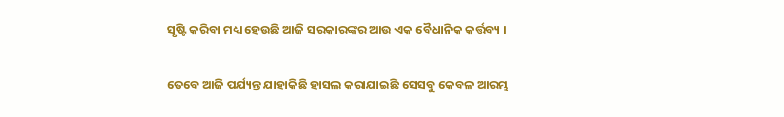ସୃଷ୍ଟି କରିବା ମଧ୍ୟ ହେଉଛି ଆଜି ସରକାରଙ୍କର ଆଉ ଏକ ବୈଧାନିକ କର୍ତ୍ତବ୍ୟ ।

ତେବେ ଆଜି ପର୍ଯ୍ୟନ୍ତ ଯାହାକିଛି ହାସଲ କରାଯାଇଛି ସେସବୁ କେବଳ ଆରମ୍ଭ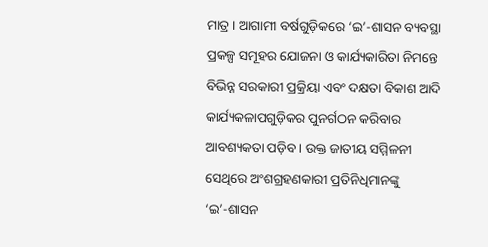ମାତ୍ର । ଆଗାମୀ ବର୍ଷଗୁଡ଼ିକରେ ‘ଇ’-ଶାସନ ବ୍ୟବସ୍ଥା ପ୍ରକଳ୍ପ ସମୂହର ଯୋଜନା ଓ କାର୍ଯ୍ୟକାରିତା ନିମନ୍ତେ ବିଭିନ୍ନ ସରକାରୀ ପ୍ରକ୍ରିୟା ଏବଂ ଦକ୍ଷତା ବିକାଶ ଆଦି କାର୍ଯ୍ୟକଳାପଗୁଡ଼ିକର ପୁନର୍ଗଠନ କରିବାର ଆବଶ୍ୟକତା ପଡ଼ିବ । ଉକ୍ତ ଜାତୀୟ ସମ୍ମିଳନୀ ସେଥିରେ ଅଂଶଗ୍ରହଣକାରୀ ପ୍ରତିନିଧିମାନଙ୍କୁ ‘ଇ’-ଶାସନ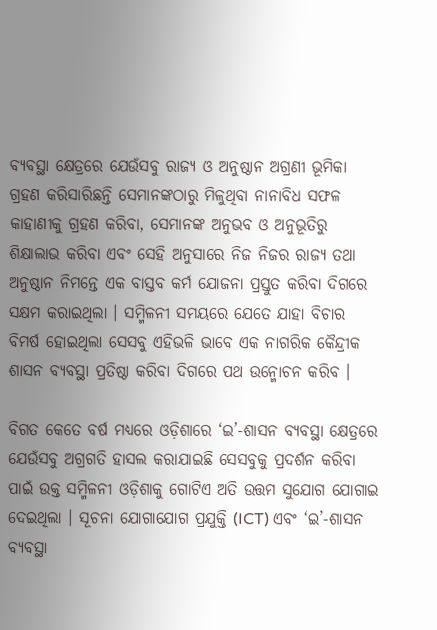ବ୍ୟବସ୍ଥା କ୍ଷେତ୍ରରେ ଯେଉଁସବୁ ରାଜ୍ୟ ଓ ଅନୁଷ୍ଠାନ ଅଗ୍ରଣୀ ଭୂମିକା ଗ୍ରହଣ କରିସାରିଛନ୍ତି ସେମାନଙ୍କଠାରୁ ମିଳୁଥିବା ନାନାବିଧ ସଫଳ କାହାଣୀକୁ ଗ୍ରହଣ କରିବା, ସେମାନଙ୍କ ଅନୁଭବ ଓ ଅନୁଭୂତିରୁ ଶିକ୍ଷାଲାଭ କରିବା ଏବଂ ସେହି ଅନୁସାରେ ନିଜ ନିଜର ରାଜ୍ୟ ତଥା ଅନୁଷ୍ଠାନ ନିମନ୍ତେ ଏକ ବାସ୍ତବ କର୍ମ ଯୋଜନା ପ୍ରସ୍ତୁତ କରିବା ଦିଗରେ ସକ୍ଷମ କରାଇଥିଲା । ସମ୍ମିଳନୀ ସମୟରେ ଯେତେ ଯାହା ବିଚାର ବିମର୍ଷ ହୋଇଥିଲା ସେସବୁ ଏହିଭଳି ଭାବେ ଏକ ନାଗରିକ କୈନ୍ଦ୍ରୀକ ଶାସନ ବ୍ୟବସ୍ଥା ପ୍ରତିଷ୍ଠା କରିବା ଦିଗରେ ପଥ ଉନ୍ମୋଚନ କରିବ ।

ବିଗତ କେତେ ବର୍ଷ ମଧ୍ୟରେ ଓଡ଼ିଶାରେ ‘ଇ’-ଶାସନ ବ୍ୟବସ୍ଥା କ୍ଷେତ୍ରରେ ଯେଉଁସବୁ ଅଗ୍ରଗତି ହାସଲ କରାଯାଇଛି ସେସବୁକୁ ପ୍ରଦର୍ଶନ କରିବା ପାଇଁ ଉକ୍ତ ସମ୍ମିଳନୀ ଓଡ଼ିଶାକୁ ଗୋଟିଏ ଅତି ଉତ୍ତମ ସୁଯୋଗ ଯୋଗାଇ ଦେଇଥିଲା । ସୂଚନା ଯୋଗାଯୋଗ ପ୍ରଯୁକ୍ତି (ICT) ଏବଂ ‘ଇ’-ଶାସନ ବ୍ୟବସ୍ଥା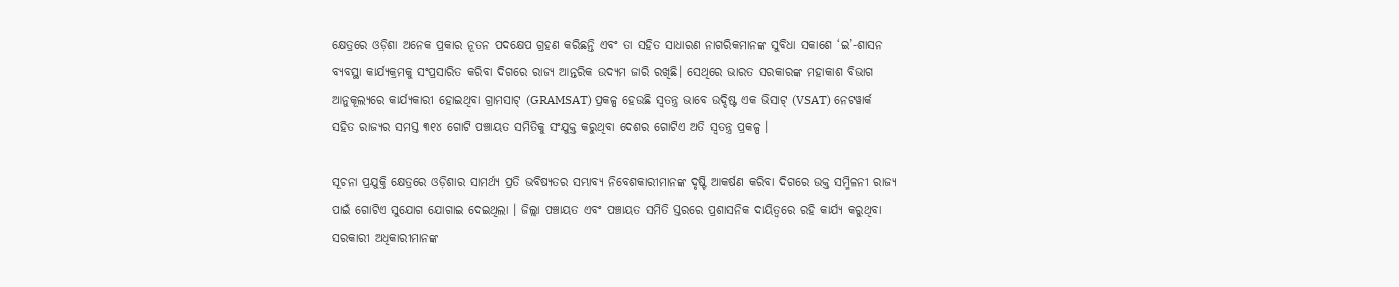କ୍ଷେତ୍ରରେ ଓଡ଼ିଶା ଅନେକ ପ୍ରକାର ନୂତନ ପଦକ୍ଷେପ ଗ୍ରହଣ କରିଛନ୍ତି ଏବଂ ତା ସହିତ ସାଧାରଣ ନାଗରିକମାନଙ୍କ ସୁବିଧା ସକାଶେ ‘ଇ’-ଶାସନ ବ୍ୟବସ୍ଥା କାର୍ଯ୍ୟକ୍ରମକୁ ସଂପ୍ରସାରିତ କରିବା ଦିଗରେ ରାଜ୍ୟ ଆନ୍ତରିକ ଉଦ୍ୟମ ଜାରି ରଖିଛି। ସେଥିରେ ଭାରତ ସରକାରଙ୍କ ମହାକାଶ ବିଭାଗ ଆନୁକୂଲ୍ୟରେ କାର୍ଯ୍ୟକାରୀ ହୋଇଥିବା ଗ୍ରାମସାଟ୍‌ (GRAMSAT) ପ୍ରକଳ୍ପ ହେଉଛି ସ୍ୱତନ୍ତ୍ର ଭାବେ ଉଦ୍ଦିଷ୍ଟ ଏକ ଭିସାଟ୍ (VSAT) ନେଟୱାର୍କ ସହିତ ରାଜ୍ୟର ସମସ୍ତ ୩୧୪ ଗୋଟି ପଞ୍ଚାୟତ ସମିତିକୁ ସଂଯୁକ୍ତ କରୁଥିବା ଦେଶର ଗୋଟିଏ ଅତି ସ୍ୱତନ୍ତ୍ର ପ୍ରକଳ୍ପ ।

ସୂଚନା ପ୍ରଯୁକ୍ତି କ୍ଷେତ୍ରରେ ଓଡ଼ିଶାର ସାମର୍ଥ୍ୟ ପ୍ରତି ଭବିଷ୍ୟତର ସମ୍ଭାବ୍ୟ ନିବେଶକାରୀମାନଙ୍କ ଦୃଷ୍ଟି ଆକର୍ଷଣ କରିବା ଦିଗରେ ଉକ୍ତ ସମ୍ମିଳନୀ ରାଜ୍ୟ ପାଇଁ ଗୋଟିଏ ସୁଯୋଗ ଯୋଗାଇ ଦେଇଥିଲା । ଜିଲ୍ଲା ପଞ୍ଚାୟତ ଏବଂ ପଞ୍ଚାୟତ ସମିତି ସ୍ତରରେ ପ୍ରଶାସନିକ ଦାୟିତ୍ୱରେ ରହି କାର୍ଯ୍ୟ କରୁଥିବା ସରକାରୀ ଅଧିକାରୀମାନଙ୍କ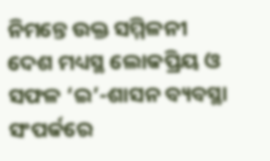ନିମନ୍ତେ ଉକ୍ତ ସମ୍ମିଳନୀ ଦେଶ ମଧ୍ୟସ୍ଥ ଲୋକପ୍ରିୟ ଓ ସଫଳ ‘ଇ’-ଶାସନ ବ୍ୟବସ୍ଥା ସଂପର୍କରେ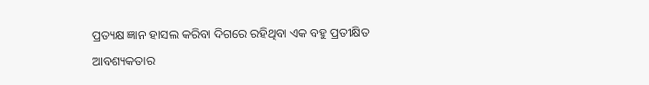ପ୍ରତ୍ୟକ୍ଷ ଜ୍ଞାନ ହାସଲ କରିବା ଦିଗରେ ରହିଥିବା ଏକ ବହୁ ପ୍ରତୀକ୍ଷିତ ଆବଶ୍ୟକତାର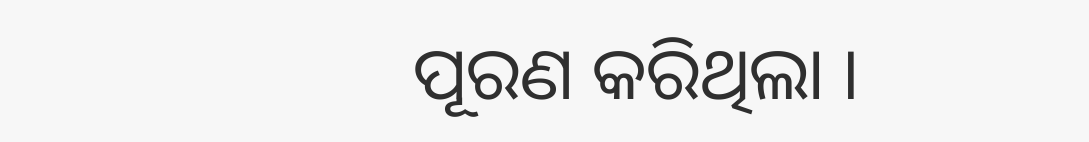ପୂରଣ କରିଥିଲା ।